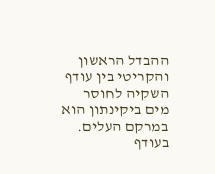ההבדל הראשון והקריטי בין עודף השקיה לחוסר מים ביקינתון הוא במרקם העלים. בעודף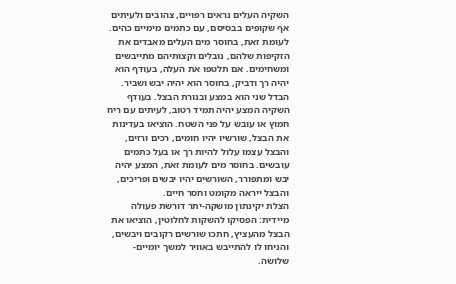השקיה העלים נראים רפויים, צהובים ולעיתים אף שקופים בבסיסם, עם כתמים מימיים כהים. לעומת זאת, בחוסר מים העלים מאבדים את הזקיפות שלהם, נובלים וקצותיהם מתייבשים ומשחימים. אם תלטפו את העלה, בעודף הוא יהיה רך ודביק, בחוסר הוא יהיה יבש ושביר.
הבדל שני הוא במצע ובנורת הבצל. בעודף השקיה המצע יהיה תמיד רטוב, לעיתים עם ריח חמוץ או עובש על פני השטח. הוציאו בעדינות את הבצל, שורשיו יהיו חומים, רכים ורזים, והבצל עצמו עלול להיות רך או בעל כתמים עובשים. בחוסר מים לעומת זאת, המצע יהיה יבש ומתפורר, השורשים יהיו יבשים ופריכים, והבצל ייראה מקומט וחסר חיים.
הצלת יקינתון מושקה-יתר דורשת פעולה מיידית: הפסיקו להשקות לחלוטין, הוציאו את הבצל מהעציץ, חתכו שורשים רקובים ויבשים, והניחו לו להתייבש באוויר למשך יומיים-שלושה.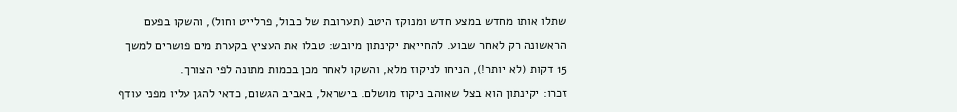שתלו אותו מחדש במצע חדש ומנוקז היטב (תערובת של כבול, פרלייט וחול), והשקו בפעם הראשונה רק לאחר שבוע. להחייאת יקינתון מיובש: טבלו את העציץ בקערת מים פושרים למשך 15 דקות (לא יותר!), הניחו לניקוז מלא, והשקו לאחר מכן בכמות מתונה לפי הצורך.
זכרו: יקינתון הוא בצל שאוהב ניקוז מושלם. בישראל, באביב הגשום, כדאי להגן עליו מפני עודף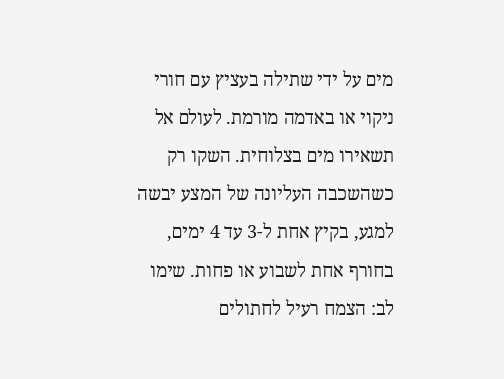מים על ידי שתילה בעציץ עם חורי ניקוי או באדמה מורמת. לעולם אל תשאירו מים בצלוחית. השקו רק כשהשכבה העליונה של המצע יבשה למגע, בקיץ אחת ל-3 עד 4 ימים, בחורף אחת לשבוע או פחות. שימו לב: הצמח רעיל לחתולים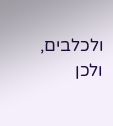ולכלבים, ולכן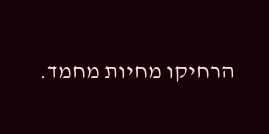הרחיקו מחיות מחמד.